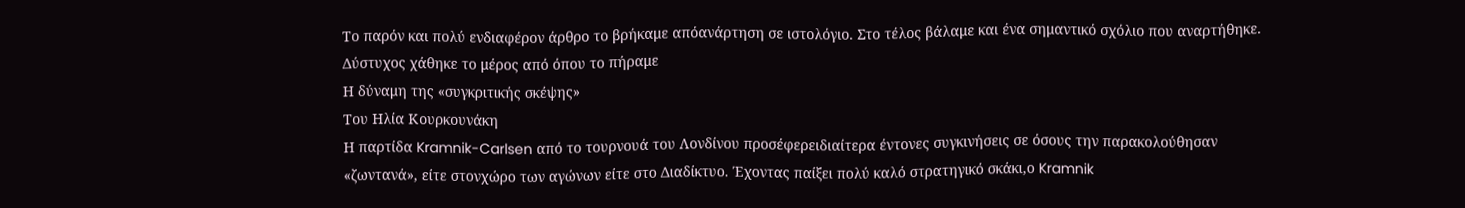Το παρόν και πολύ ενδιαφέρον άρθρο το βρήκαμε απόανάρτηση σε ιστολόγιο. Στο τέλος βάλαμε και ένα σημαντικό σχόλιο που αναρτήθηκε. Δύστυχος χάθηκε το μέρος από όπου το πήραμε
Η δύναμη της «συγκριτικής σκέψης»
Του Ηλία Κουρκουνάκη
Η παρτίδα Kramnik-Carlsen από το τουρνουά του Λονδίνου προσέφερειδιαίτερα έντονες συγκινήσεις σε όσους την παρακολούθησαν «ζωντανά», είτε στονχώρο των αγώνων είτε στο Διαδίκτυο. Έχοντας παίξει πολύ καλό στρατηγικό σκάκι,ο Kramnik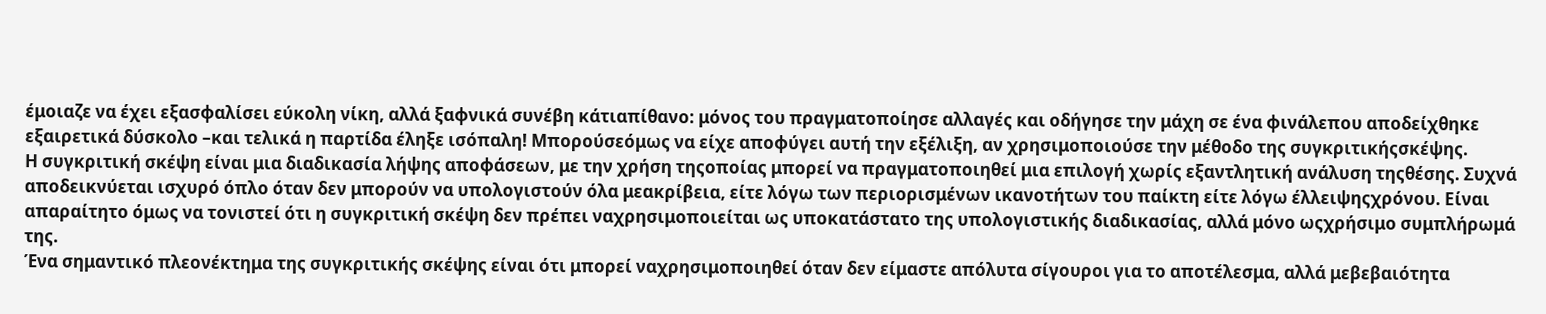έμοιαζε να έχει εξασφαλίσει εύκολη νίκη, αλλά ξαφνικά συνέβη κάτιαπίθανο: μόνος του πραγματοποίησε αλλαγές και οδήγησε την μάχη σε ένα φινάλεπου αποδείχθηκε εξαιρετικά δύσκολο –και τελικά η παρτίδα έληξε ισόπαλη! Μπορούσεόμως να είχε αποφύγει αυτή την εξέλιξη, αν χρησιμοποιούσε την μέθοδο της συγκριτικήςσκέψης.
Η συγκριτική σκέψη είναι μια διαδικασία λήψης αποφάσεων, με την χρήση τηςοποίας μπορεί να πραγματοποιηθεί μια επιλογή χωρίς εξαντλητική ανάλυση τηςθέσης. Συχνά αποδεικνύεται ισχυρό όπλο όταν δεν μπορούν να υπολογιστούν όλα μεακρίβεια, είτε λόγω των περιορισμένων ικανοτήτων του παίκτη είτε λόγω έλλειψηςχρόνου. Είναι απαραίτητο όμως να τονιστεί ότι η συγκριτική σκέψη δεν πρέπει ναχρησιμοποιείται ως υποκατάστατο της υπολογιστικής διαδικασίας, αλλά μόνο ωςχρήσιμο συμπλήρωμά της.
Ένα σημαντικό πλεονέκτημα της συγκριτικής σκέψης είναι ότι μπορεί ναχρησιμοποιηθεί όταν δεν είμαστε απόλυτα σίγουροι για το αποτέλεσμα, αλλά μεβεβαιότητα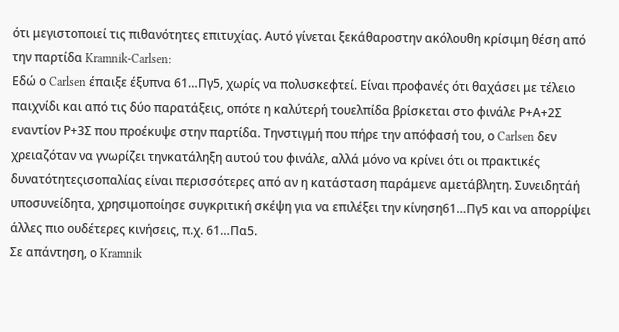ότι μεγιστοποιεί τις πιθανότητες επιτυχίας. Αυτό γίνεται ξεκάθαροστην ακόλουθη κρίσιμη θέση από την παρτίδα Kramnik-Carlsen:
Εδώ ο Carlsen έπαιξε έξυπνα 61…Πγ5, χωρίς να πολυσκεφτεί. Είναι προφανές ότι θαχάσει με τέλειο παιχνίδι και από τις δύο παρατάξεις, οπότε η καλύτερή τουελπίδα βρίσκεται στο φινάλε Ρ+Α+2Σ εναντίον Ρ+3Σ που προέκυψε στην παρτίδα. Τηνστιγμή που πήρε την απόφασή του, ο Carlsen δεν χρειαζόταν να γνωρίζει τηνκατάληξη αυτού του φινάλε, αλλά μόνο να κρίνει ότι οι πρακτικές δυνατότητεςισοπαλίας είναι περισσότερες από αν η κατάσταση παράμενε αμετάβλητη. Συνειδητάή υποσυνείδητα, χρησιμοποίησε συγκριτική σκέψη για να επιλέξει την κίνηση61…Πγ5 και να απορρίψει άλλες πιο ουδέτερες κινήσεις, π.χ. 61…Πα5.
Σε απάντηση, ο Kramnik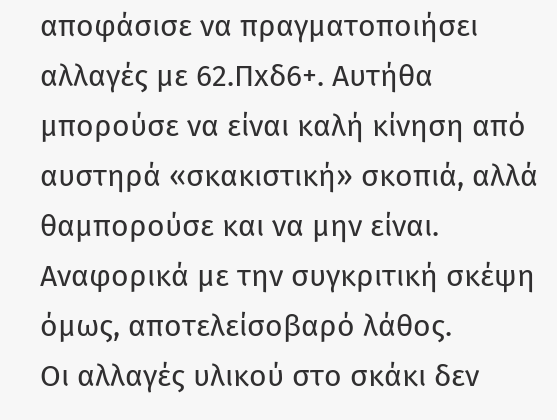αποφάσισε να πραγματοποιήσει αλλαγές με 62.Πxδ6+. Αυτήθα μπορούσε να είναι καλή κίνηση από αυστηρά «σκακιστική» σκοπιά, αλλά θαμπορούσε και να μην είναι. Αναφορικά με την συγκριτική σκέψη όμως, αποτελείσοβαρό λάθος.
Οι αλλαγές υλικού στο σκάκι δεν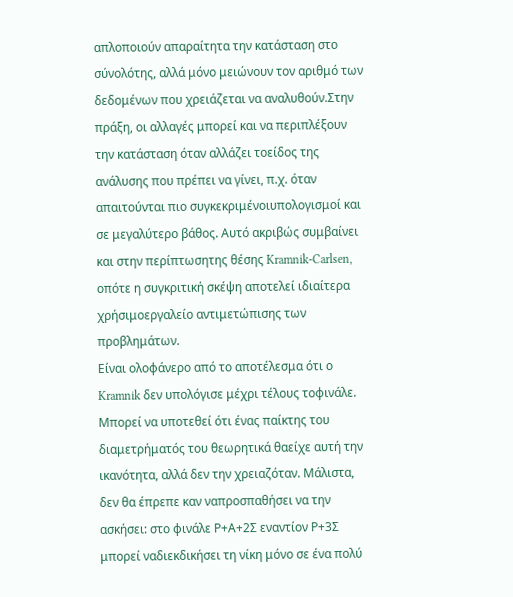απλοποιούν απαραίτητα την κατάσταση στο σύνολότης, αλλά μόνο μειώνουν τον αριθμό των δεδομένων που χρειάζεται να αναλυθούν.Στην πράξη, οι αλλαγές μπορεί και να περιπλέξουν την κατάσταση όταν αλλάζει τοείδος της ανάλυσης που πρέπει να γίνει, π.χ. όταν απαιτούνται πιο συγκεκριμένοιυπολογισμοί και σε μεγαλύτερο βάθος. Αυτό ακριβώς συμβαίνει και στην περίπτωσητης θέσης Kramnik-Carlsen, οπότε η συγκριτική σκέψη αποτελεί ιδιαίτερα χρήσιμοεργαλείο αντιμετώπισης των προβλημάτων.
Είναι ολοφάνερο από το αποτέλεσμα ότι ο Kramnik δεν υπολόγισε μέχρι τέλους τοφινάλε. Μπορεί να υποτεθεί ότι ένας παίκτης του διαμετρήματός του θεωρητικά θαείχε αυτή την ικανότητα, αλλά δεν την χρειαζόταν. Μάλιστα, δεν θα έπρεπε καν ναπροσπαθήσει να την ασκήσει: στο φινάλε Ρ+Α+2Σ εναντίον Ρ+3Σ μπορεί ναδιεκδικήσει τη νίκη μόνο σε ένα πολύ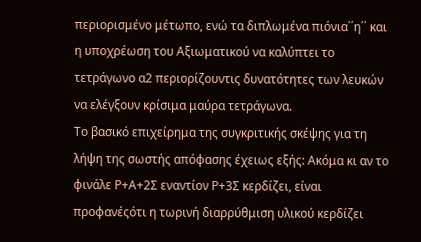περιορισμένο μέτωπο, ενώ τα διπλωμένα πιόνια΄΄η΄΄ και η υποχρέωση του Αξιωματικού να καλύπτει το τετράγωνο α2 περιορίζουντις δυνατότητες των λευκών να ελέγξουν κρίσιμα μαύρα τετράγωνα.
Το βασικό επιχείρημα της συγκριτικής σκέψης για τη λήψη της σωστής απόφασης έχειως εξής: Ακόμα κι αν το φινάλε Ρ+Α+2Σ εναντίον Ρ+3Σ κερδίζει, είναι προφανέςότι η τωρινή διαρρύθμιση υλικού κερδίζει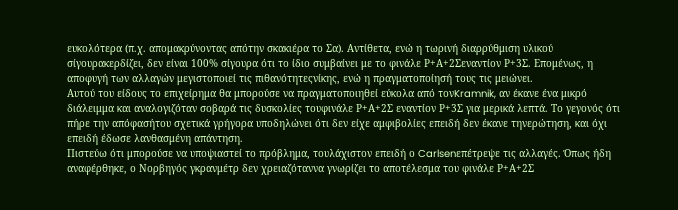ευκολότερα (π.χ. απομακρύνοντας απότην σκακιέρα το Σα). Αντίθετα, ενώ η τωρινή διαρρύθμιση υλικού σίγουρακερδίζει, δεν είναι 100% σίγουρα ότι το ίδιο συμβαίνει με το φινάλε Ρ+Α+2Σεναντίον Ρ+3Σ. Επομένως, η αποφυγή των αλλαγών μεγιστοποιεί τις πιθανότητεςνίκης, ενώ η πραγματοποίησή τους τις μειώνει.
Αυτού του είδους το επιχείρημα θα μπορούσε να πραγματοποιηθεί εύκολα από τονKramnik, αν έκανε ένα μικρό διάλειμμα και αναλογιζόταν σοβαρά τις δυσκολίες τουφινάλε Ρ+Α+2Σ εναντίον Ρ+3Σ για μερικά λεπτά. Το γεγονός ότι πήρε την απόφασήτου σχετικά γρήγορα υποδηλώνει ότι δεν είχε αμφιβολίες επειδή δεν έκανε τηνερώτηση, και όχι επειδή έδωσε λανθασμένη απάντηση.
Πιστεύω ότι μπορούσε να υποψιαστεί το πρόβλημα, τουλάχιστον επειδή ο Carlsenεπέτρεψε τις αλλαγές. Όπως ήδη αναφέρθηκε, ο Νορβηγός γκρανμέτρ δεν χρειαζόταννα γνωρίζει το αποτέλεσμα του φινάλε Ρ+Α+2Σ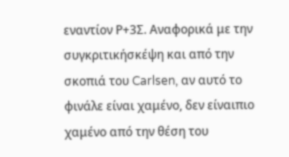εναντίον Ρ+3Σ. Αναφορικά με την συγκριτικήσκέψη και από την σκοπιά του Carlsen, αν αυτό το φινάλε είναι χαμένο, δεν είναιπιο χαμένο από την θέση του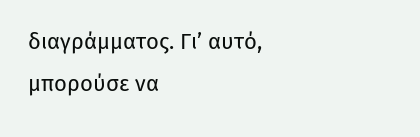διαγράμματος. Γι’ αυτό, μπορούσε να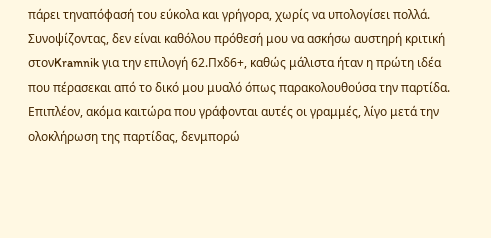πάρει τηναπόφασή του εύκολα και γρήγορα, χωρίς να υπολογίσει πολλά.
Συνοψίζοντας, δεν είναι καθόλου πρόθεσή μου να ασκήσω αυστηρή κριτική στονKramnik για την επιλογή 62.Πxδ6+, καθώς μάλιστα ήταν η πρώτη ιδέα που πέρασεκαι από το δικό μου μυαλό όπως παρακολουθούσα την παρτίδα. Επιπλέον, ακόμα καιτώρα που γράφονται αυτές οι γραμμές, λίγο μετά την ολοκλήρωση της παρτίδας, δενμπορώ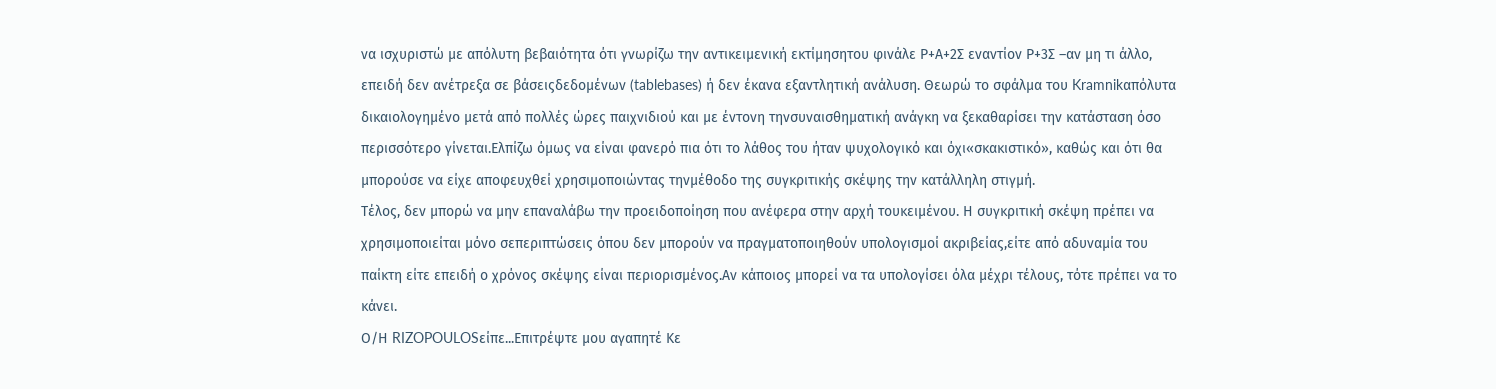να ισχυριστώ με απόλυτη βεβαιότητα ότι γνωρίζω την αντικειμενική εκτίμησητου φινάλε Ρ+Α+2Σ εναντίον Ρ+3Σ –αν μη τι άλλο, επειδή δεν ανέτρεξα σε βάσειςδεδομένων (tablebases) ή δεν έκανα εξαντλητική ανάλυση. Θεωρώ το σφάλμα του Kramnikαπόλυτα δικαιολογημένο μετά από πολλές ώρες παιχνιδιού και με έντονη τηνσυναισθηματική ανάγκη να ξεκαθαρίσει την κατάσταση όσο περισσότερο γίνεται.Ελπίζω όμως να είναι φανερό πια ότι το λάθος του ήταν ψυχολογικό και όχι«σκακιστικό», καθώς και ότι θα μπορούσε να είχε αποφευχθεί χρησιμοποιώντας τηνμέθοδο της συγκριτικής σκέψης την κατάλληλη στιγμή.
Τέλος, δεν μπορώ να μην επαναλάβω την προειδοποίηση που ανέφερα στην αρχή τουκειμένου. Η συγκριτική σκέψη πρέπει να χρησιμοποιείται μόνο σεπεριπτώσεις όπου δεν μπορούν να πραγματοποιηθούν υπολογισμοί ακριβείας,είτε από αδυναμία του παίκτη είτε επειδή ο χρόνος σκέψης είναι περιορισμένος.Αν κάποιος μπορεί να τα υπολογίσει όλα μέχρι τέλους, τότε πρέπει να το κάνει.
Ο/Η RIZOPOULOSείπε...Επιτρέψτε μου αγαπητέ Κε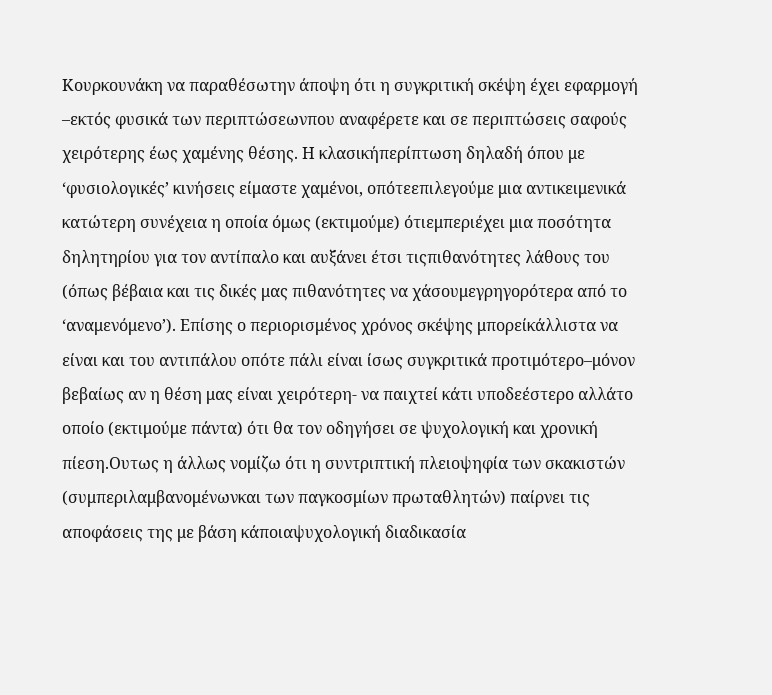Κουρκουνάκη να παραθέσωτην άποψη ότι η συγκριτική σκέψη έχει εφαρμογή –εκτός φυσικά των περιπτώσεωνπου αναφέρετε και σε περιπτώσεις σαφούς χειρότερης έως χαμένης θέσης. Η κλασικήπερίπτωση δηλαδή όπου με ‘φυσιολογικές’ κινήσεις είμαστε χαμένοι, οπότεεπιλεγούμε μια αντικειμενικά κατώτερη συνέχεια η οποία όμως (εκτιμούμε) ότιεμπεριέχει μια ποσότητα δηλητηρίου για τον αντίπαλο και αυξάνει έτσι τιςπιθανότητες λάθους του (όπως βέβαια και τις δικές μας πιθανότητες να χάσουμεγρηγορότερα από το ‘αναμενόμενο’). Επίσης ο περιορισμένος χρόνος σκέψης μπορείκάλλιστα να είναι και του αντιπάλου οπότε πάλι είναι ίσως συγκριτικά προτιμότερο–μόνον βεβαίως αν η θέση μας είναι χειρότερη- να παιχτεί κάτι υποδεέστερο αλλάτο οποίο (εκτιμούμε πάντα) ότι θα τον οδηγήσει σε ψυχολογική και χρονική πίεση.Ουτως η άλλως νομίζω ότι η συντριπτική πλειοψηφία των σκακιστών (συμπεριλαμβανομένωνκαι των παγκοσμίων πρωταθλητών) παίρνει τις αποφάσεις της με βάση κάποιαψυχολογική διαδικασία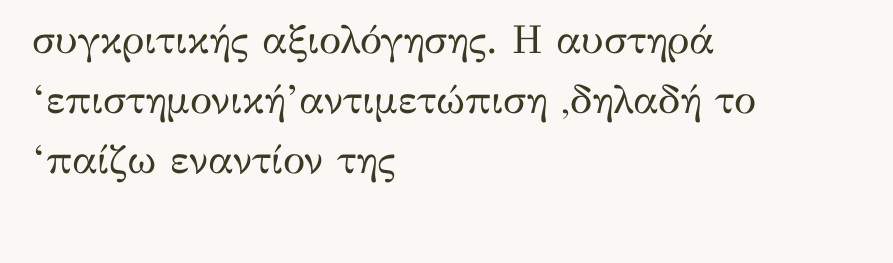συγκριτικής αξιολόγησης. Η αυστηρά ‘επιστημονική’αντιμετώπιση ,δηλαδή το ‘παίζω εναντίον της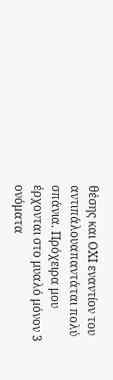θέσης και ΟΧΙ εναντίον του αντιπάλουαπαντάται πολύ σπάνια. Πρόχειρα μου έρχονται στο μυαλό μόνον 3 ονόματα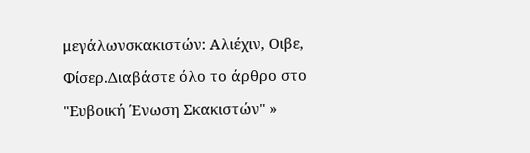μεγάλωνσκακιστών: Aλιέχιν, Οιβε, Φίσερ.Διαβάστε όλο το άρθρο στο "Ευβοική Ένωση Σκακιστών" »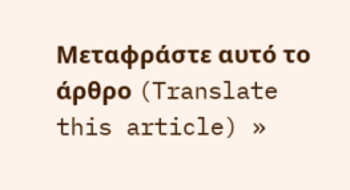Μεταφράστε αυτό το άρθρο (Translate this article) »